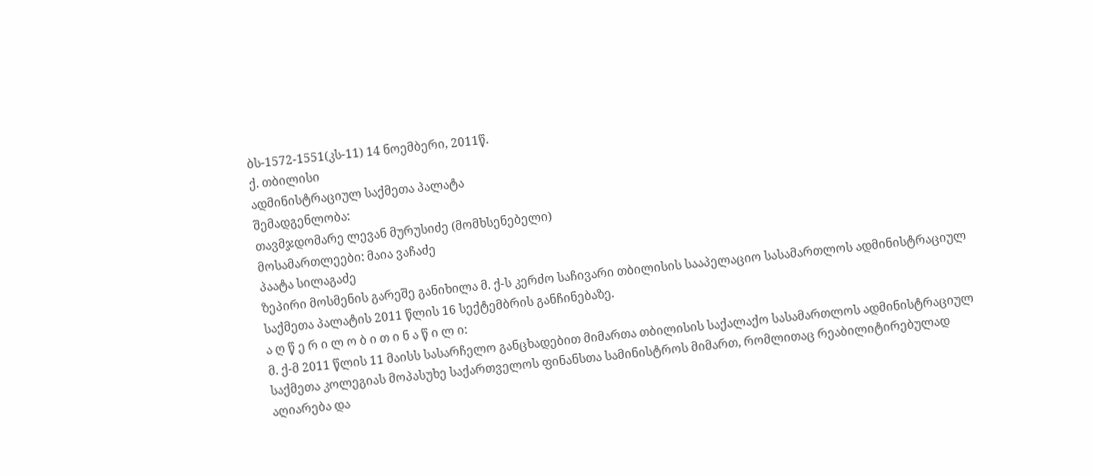ბს-1572-1551(კს-11) 14 ნოემბერი, 2011წ.
ქ. თბილისი
ადმინისტრაციულ საქმეთა პალატა
შემადგენლობა:
თავმჯდომარე ლევან მურუსიძე (მომხსენებელი)
მოსამართლეები: მაია ვაჩაძე
პაატა სილაგაძე
ზეპირი მოსმენის გარეშე განიხილა მ. ქ-ს კერძო საჩივარი თბილისის სააპელაციო სასამართლოს ადმინისტრაციულ საქმეთა პალატის 2011 წლის 16 სექტემბრის განჩინებაზე.
ა ღ წ ე რ ი ლ ო ბ ი თ ი ნ ა წ ი ლ ი:
მ. ქ-მ 2011 წლის 11 მაისს სასარჩელო განცხადებით მიმართა თბილისის საქალაქო სასამართლოს ადმინისტრაციულ საქმეთა კოლეგიას მოპასუხე საქართველოს ფინანსთა სამინისტროს მიმართ, რომლითაც რეაბილიტირებულად აღიარება და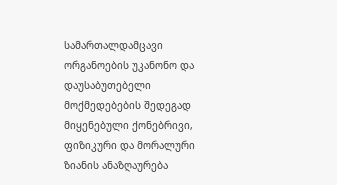სამართალდამცავი ორგანოების უკანონო და დაუსაბუთებელი მოქმედებების შედეგად მიყენებული ქონებრივი, ფიზიკური და მორალური ზიანის ანაზღაურება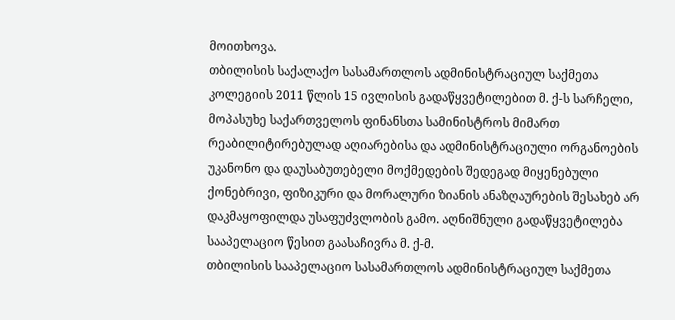მოითხოვა.
თბილისის საქალაქო სასამართლოს ადმინისტრაციულ საქმეთა კოლეგიის 2011 წლის 15 ივლისის გადაწყვეტილებით მ. ქ-ს სარჩელი, მოპასუხე საქართველოს ფინანსთა სამინისტროს მიმართ რეაბილიტირებულად აღიარებისა და ადმინისტრაციული ორგანოების უკანონო და დაუსაბუთებელი მოქმედების შედეგად მიყენებული ქონებრივი, ფიზიკური და მორალური ზიანის ანაზღაურების შესახებ არ დაკმაყოფილდა უსაფუძვლობის გამო. აღნიშნული გადაწყვეტილება სააპელაციო წესით გაასაჩივრა მ. ქ-მ.
თბილისის სააპელაციო სასამართლოს ადმინისტრაციულ საქმეთა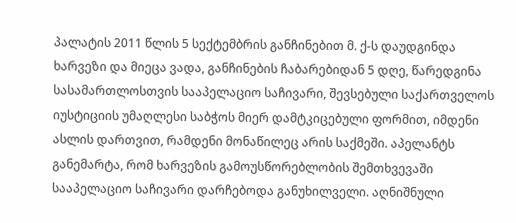პალატის 2011 წლის 5 სექტემბრის განჩინებით მ. ქ-ს დაუდგინდა ხარვეზი და მიეცა ვადა, განჩინების ჩაბარებიდან 5 დღე, წარედგინა სასამართლოსთვის სააპელაციო საჩივარი, შევსებული საქართველოს იუსტიციის უმაღლესი საბჭოს მიერ დამტკიცებული ფორმით, იმდენი ასლის დართვით, რამდენი მონაწილეც არის საქმეში. აპელანტს განემარტა, რომ ხარვეზის გამოუსწორებლობის შემთხვევაში სააპელაციო საჩივარი დარჩებოდა განუხილველი. აღნიშნული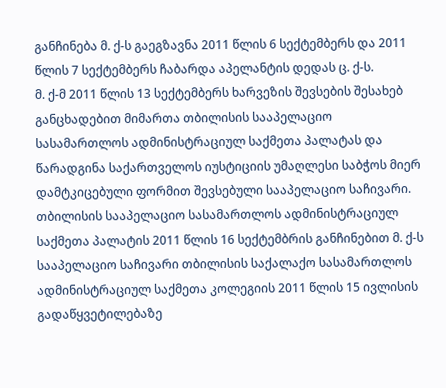განჩინება მ. ქ-ს გაეგზავნა 2011 წლის 6 სექტემბერს და 2011 წლის 7 სექტემბერს ჩაბარდა აპელანტის დედას ც. ქ-ს.
მ. ქ-მ 2011 წლის 13 სექტემბერს ხარვეზის შევსების შესახებ განცხადებით მიმართა თბილისის სააპელაციო სასამართლოს ადმინისტრაციულ საქმეთა პალატას და წარადგინა საქართველოს იუსტიციის უმაღლესი საბჭოს მიერ დამტკიცებული ფორმით შევსებული სააპელაციო საჩივარი.
თბილისის სააპელაციო სასამართლოს ადმინისტრაციულ საქმეთა პალატის 2011 წლის 16 სექტემბრის განჩინებით მ. ქ-ს სააპელაციო საჩივარი თბილისის საქალაქო სასამართლოს ადმინისტრაციულ საქმეთა კოლეგიის 2011 წლის 15 ივლისის გადაწყვეტილებაზე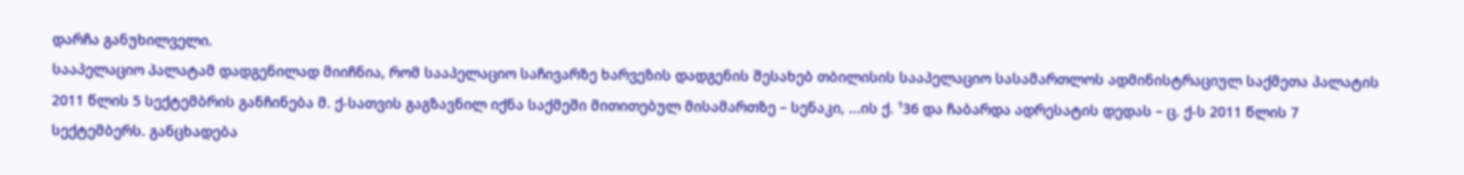დარჩა განუხილველი.
სააპელაციო პალატამ დადგენილად მიიჩნია, რომ სააპელაციო საჩივარზე ხარვეზის დადგენის შესახებ თბილისის სააპელაციო სასამართლოს ადმინისტრაციულ საქმეთა პალატის 2011 წლის 5 სექტემბრის განჩინება მ. ქ-სათვის გაგზავნილ იქნა საქმეში მითითებულ მისამართზე – სენაკი, ...ის ქ. ¹36 და ჩაბარდა ადრესატის დედას – ც. ქ-ს 2011 წლის 7 სექტემბერს. განცხადება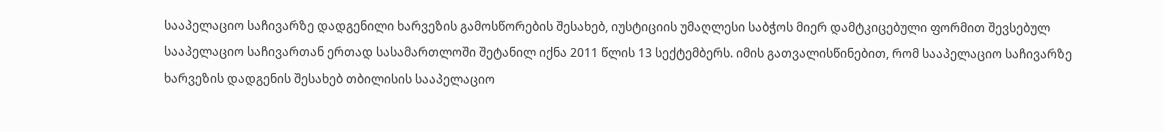სააპელაციო საჩივარზე დადგენილი ხარვეზის გამოსწორების შესახებ, იუსტიციის უმაღლესი საბჭოს მიერ დამტკიცებული ფორმით შევსებულ სააპელაციო საჩივართან ერთად სასამართლოში შეტანილ იქნა 2011 წლის 13 სექტემბერს. იმის გათვალისწინებით, რომ სააპელაციო საჩივარზე ხარვეზის დადგენის შესახებ თბილისის სააპელაციო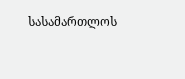სასამართლოს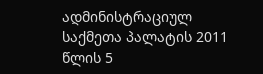ადმინისტრაციულ საქმეთა პალატის 2011 წლის 5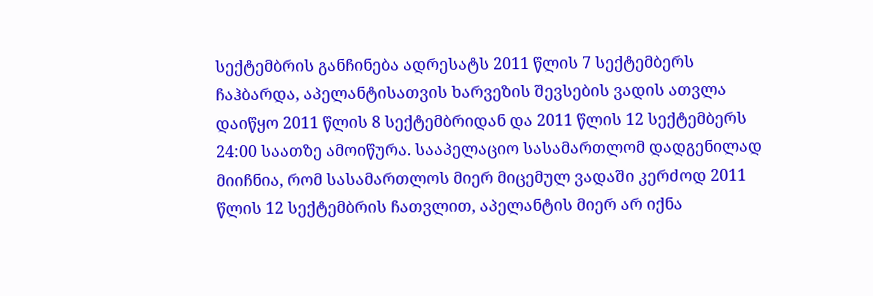სექტემბრის განჩინება ადრესატს 2011 წლის 7 სექტემბერს ჩაჰბარდა, აპელანტისათვის ხარვეზის შევსების ვადის ათვლა დაიწყო 2011 წლის 8 სექტემბრიდან და 2011 წლის 12 სექტემბერს 24:00 საათზე ამოიწურა. სააპელაციო სასამართლომ დადგენილად მიიჩნია, რომ სასამართლოს მიერ მიცემულ ვადაში კერძოდ 2011 წლის 12 სექტემბრის ჩათვლით, აპელანტის მიერ არ იქნა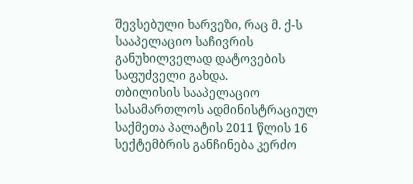შევსებული ხარვეზი, რაც მ. ქ-ს სააპელაციო საჩივრის განუხილველად დატოვების საფუძველი გახდა.
თბილისის სააპელაციო სასამართლოს ადმინისტრაციულ საქმეთა პალატის 2011 წლის 16 სექტემბრის განჩინება კერძო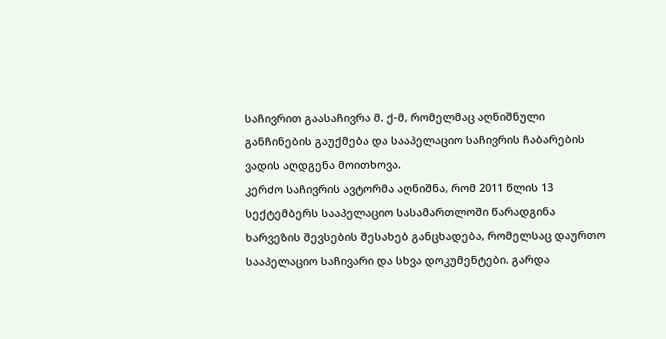საჩივრით გაასაჩივრა მ. ქ-მ, რომელმაც აღნიშნული განჩინების გაუქმება და სააპელაციო საჩივრის ჩაბარების ვადის აღდგენა მოითხოვა.
კერძო საჩივრის ავტორმა აღნიშნა, რომ 2011 წლის 13 სექტემბერს სააპელაციო სასამართლოში წარადგინა ხარვეზის შევსების შესახებ განცხადება, რომელსაც დაურთო სააპელაციო საჩივარი და სხვა დოკუმენტები. გარდა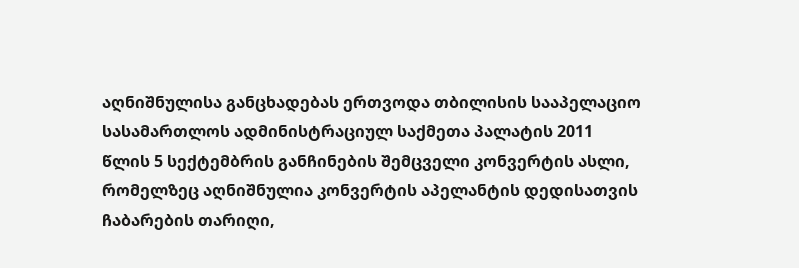აღნიშნულისა განცხადებას ერთვოდა თბილისის სააპელაციო სასამართლოს ადმინისტრაციულ საქმეთა პალატის 2011 წლის 5 სექტემბრის განჩინების შემცველი კონვერტის ასლი, რომელზეც აღნიშნულია კონვერტის აპელანტის დედისათვის ჩაბარების თარიღი,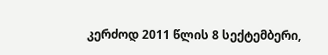კერძოდ 2011 წლის 8 სექტემბერი,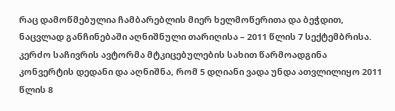რაც დამოწმებულია ჩამბარებლის მიერ ხელმოწერითა და ბეჭდით, ნაცვლად განჩინებაში აღნიშნული თარიღისა – 2011 წლის 7 სექტემბრისა. კერძო საჩივრის ავტორმა მტკიცებულების სახით წარმოადგინა კონვერტის დედანი და აღნიშნა, რომ 5 დღიანი ვადა უნდა ათვლილიყო 2011 წლის 8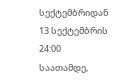სექტემბრიდან 13 სექტემბრის 24:00 საათამდე,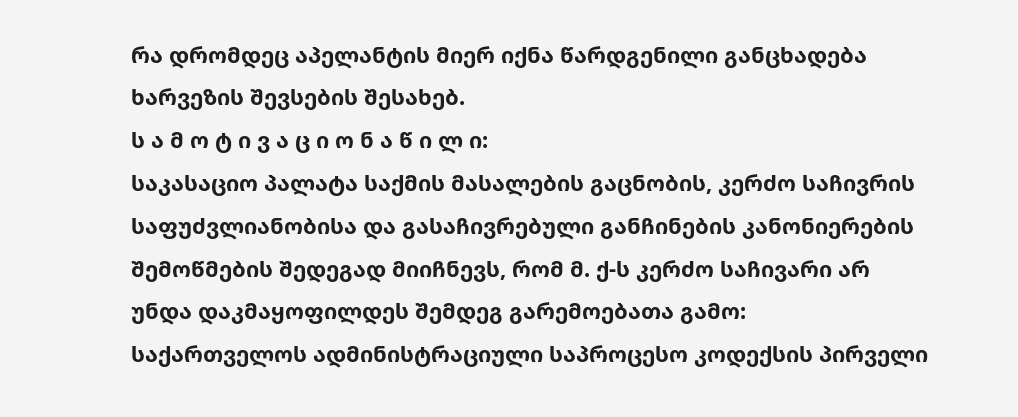რა დრომდეც აპელანტის მიერ იქნა წარდგენილი განცხადება ხარვეზის შევსების შესახებ.
ს ა მ ო ტ ი ვ ა ც ი ო ნ ა წ ი ლ ი:
საკასაციო პალატა საქმის მასალების გაცნობის, კერძო საჩივრის საფუძვლიანობისა და გასაჩივრებული განჩინების კანონიერების შემოწმების შედეგად მიიჩნევს, რომ მ. ქ-ს კერძო საჩივარი არ უნდა დაკმაყოფილდეს შემდეგ გარემოებათა გამო:
საქართველოს ადმინისტრაციული საპროცესო კოდექსის პირველი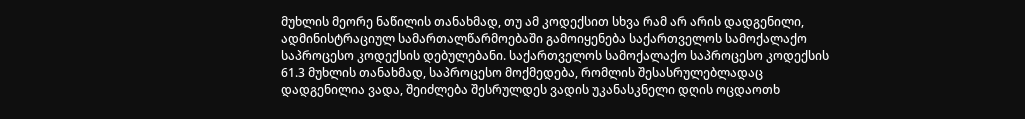მუხლის მეორე ნაწილის თანახმად, თუ ამ კოდექსით სხვა რამ არ არის დადგენილი, ადმინისტრაციულ სამართალწარმოებაში გამოიყენება საქართველოს სამოქალაქო საპროცესო კოდექსის დებულებანი. საქართველოს სამოქალაქო საპროცესო კოდექსის 61.3 მუხლის თანახმად, საპროცესო მოქმედება, რომლის შესასრულებლადაც დადგენილია ვადა, შეიძლება შესრულდეს ვადის უკანასკნელი დღის ოცდაოთხ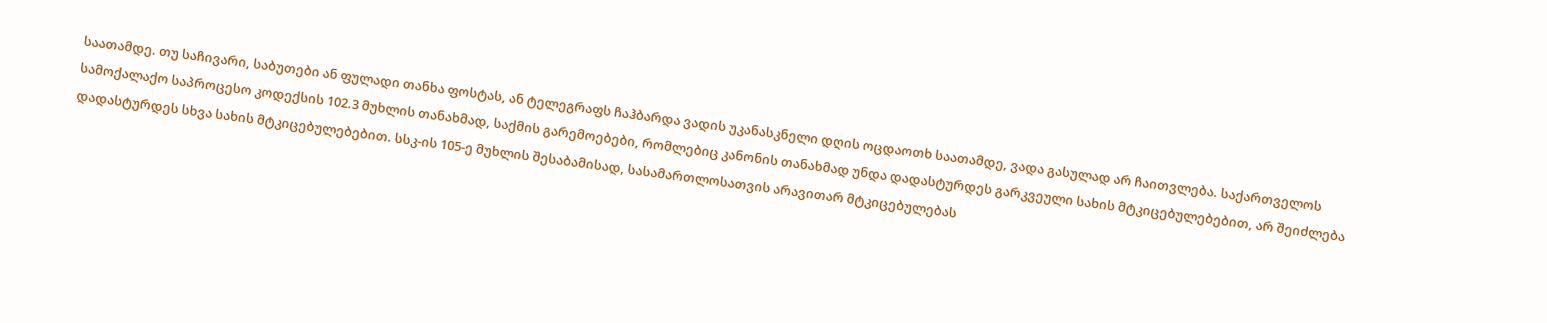საათამდე. თუ საჩივარი, საბუთები ან ფულადი თანხა ფოსტას, ან ტელეგრაფს ჩაჰბარდა ვადის უკანასკნელი დღის ოცდაოთხ საათამდე, ვადა გასულად არ ჩაითვლება. საქართველოს სამოქალაქო საპროცესო კოდექსის 102.3 მუხლის თანახმად, საქმის გარემოებები, რომლებიც კანონის თანახმად უნდა დადასტურდეს გარკვეული სახის მტკიცებულებებით, არ შეიძლება დადასტურდეს სხვა სახის მტკიცებულებებით. სსკ-ის 105-ე მუხლის შესაბამისად, სასამართლოსათვის არავითარ მტკიცებულებას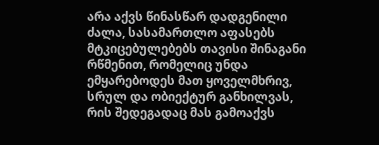არა აქვს წინასწარ დადგენილი ძალა, სასამართლო აფასებს მტკიცებულებებს თავისი შინაგანი რწმენით, რომელიც უნდა ემყარებოდეს მათ ყოველმხრივ, სრულ და ობიექტურ განხილვას, რის შედეგადაც მას გამოაქვს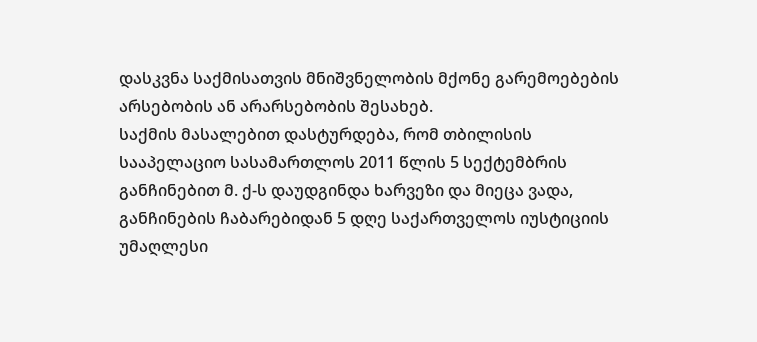დასკვნა საქმისათვის მნიშვნელობის მქონე გარემოებების არსებობის ან არარსებობის შესახებ.
საქმის მასალებით დასტურდება, რომ თბილისის სააპელაციო სასამართლოს 2011 წლის 5 სექტემბრის განჩინებით მ. ქ-ს დაუდგინდა ხარვეზი და მიეცა ვადა, განჩინების ჩაბარებიდან 5 დღე საქართველოს იუსტიციის უმაღლესი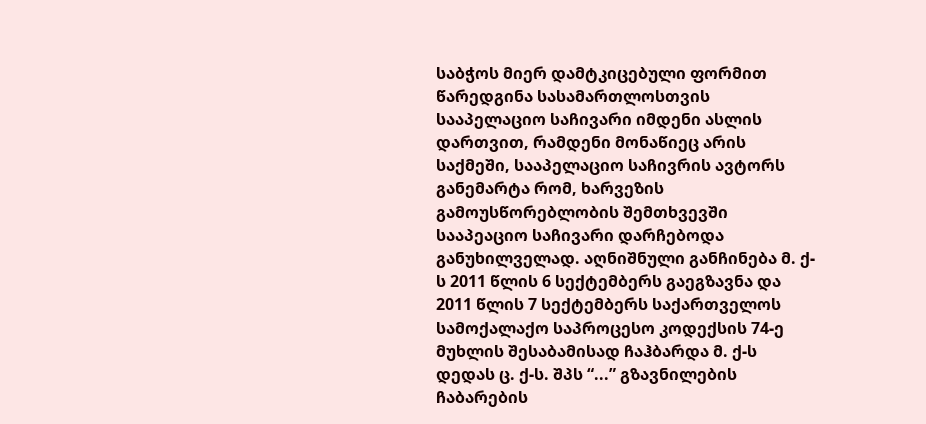საბჭოს მიერ დამტკიცებული ფორმით წარედგინა სასამართლოსთვის სააპელაციო საჩივარი იმდენი ასლის დართვით, რამდენი მონაწიეც არის საქმეში, სააპელაციო საჩივრის ავტორს განემარტა რომ, ხარვეზის გამოუსწორებლობის შემთხვევში სააპეაციო საჩივარი დარჩებოდა განუხილველად. აღნიშნული განჩინება მ. ქ-ს 2011 წლის 6 სექტემბერს გაეგზავნა და 2011 წლის 7 სექტემბერს საქართველოს სამოქალაქო საპროცესო კოდექსის 74-ე მუხლის შესაბამისად ჩაჰბარდა მ. ქ-ს დედას ც. ქ-ს. შპს “...” გზავნილების ჩაბარების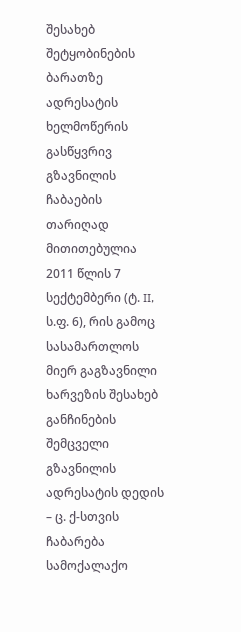შესახებ შეტყობინების ბარათზე ადრესატის ხელმოწერის გასწყვრივ გზავნილის ჩაბაების თარიღად მითითებულია 2011 წლის 7 სექტემბერი (ტ. II, ს.ფ. 6), რის გამოც სასამართლოს მიერ გაგზავნილი ხარვეზის შესახებ განჩინების შემცველი გზავნილის ადრესატის დედის – ც. ქ-სთვის ჩაბარება სამოქალაქო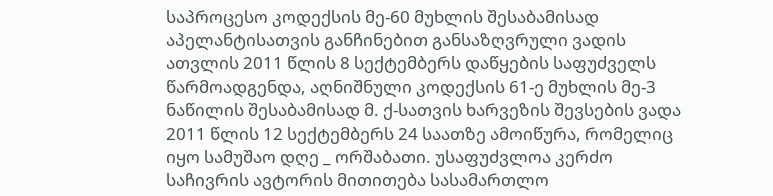საპროცესო კოდექსის მე-60 მუხლის შესაბამისად აპელანტისათვის განჩინებით განსაზღვრული ვადის ათვლის 2011 წლის 8 სექტემბერს დაწყების საფუძველს წარმოადგენდა, აღნიშნული კოდექსის 61-ე მუხლის მე-3 ნაწილის შესაბამისად მ. ქ-სათვის ხარვეზის შევსების ვადა 2011 წლის 12 სექტემბერს 24 საათზე ამოიწურა, რომელიც იყო სამუშაო დღე _ ორშაბათი. უსაფუძვლოა კერძო საჩივრის ავტორის მითითება სასამართლო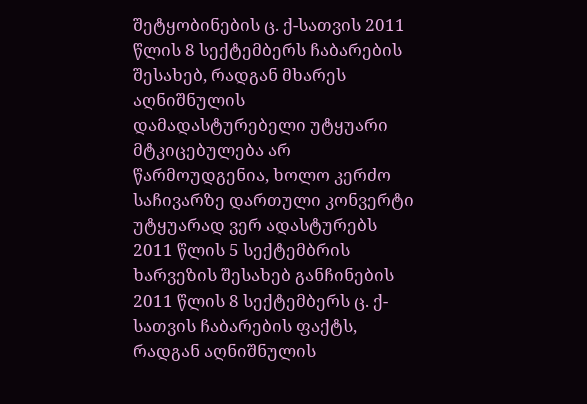შეტყობინების ც. ქ-სათვის 2011 წლის 8 სექტემბერს ჩაბარების შესახებ, რადგან მხარეს აღნიშნულის დამადასტურებელი უტყუარი მტკიცებულება არ წარმოუდგენია, ხოლო კერძო საჩივარზე დართული კონვერტი უტყუარად ვერ ადასტურებს 2011 წლის 5 სექტემბრის ხარვეზის შესახებ განჩინების 2011 წლის 8 სექტემბერს ც. ქ-სათვის ჩაბარების ფაქტს, რადგან აღნიშნულის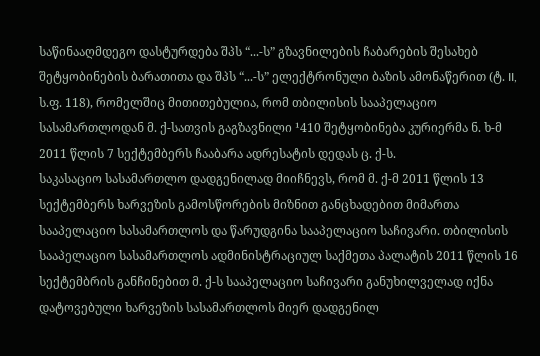საწინააღმდეგო დასტურდება შპს “...-ს” გზავნილების ჩაბარების შესახებ შეტყობინების ბარათითა და შპს “...-ს” ელექტრონული ბაზის ამონაწერით (ტ. II, ს.ფ. 118), რომელშიც მითითებულია, რომ თბილისის სააპელაციო სასამართლოდან მ. ქ-სათვის გაგზავნილი ¹410 შეტყობინება კურიერმა ნ. ხ-მ 2011 წლის 7 სექტემბერს ჩააბარა ადრესატის დედას ც. ქ-ს.
საკასაციო სასამართლო დადგენილად მიიჩნევს, რომ მ. ქ-მ 2011 წლის 13 სექტემბერს ხარვეზის გამოსწორების მიზნით განცხადებით მიმართა სააპელაციო სასამართლოს და წარუდგინა სააპელაციო საჩივარი. თბილისის სააპელაციო სასამართლოს ადმინისტრაციულ საქმეთა პალატის 2011 წლის 16 სექტემბრის განჩინებით მ. ქ-ს სააპელაციო საჩივარი განუხილველად იქნა დატოვებული ხარვეზის სასამართლოს მიერ დადგენილ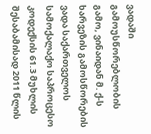ვადაში გამოუსწორებლობის გამო, ვინაიდან მ. ქ-ს ხარვეზის გამოსწორების ვადა საქართველოს სამოქალაქო საპროცესო კოდექსის 61.3 მუხლის შესაბამისად 2011 წლის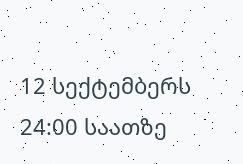12 სექტემბერს 24:00 საათზე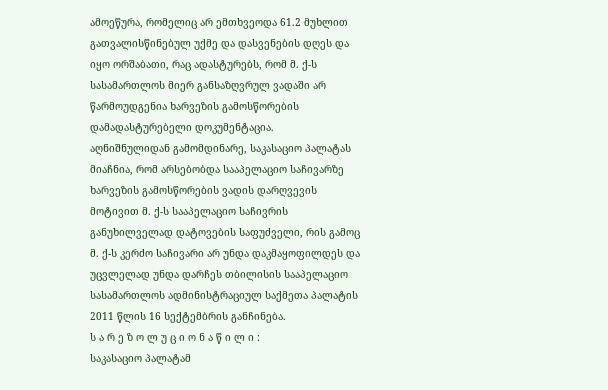ამოეწურა, რომელიც არ ემთხვეოდა 61.2 მუხლით გათვალისწინებულ უქმე და დასვენების დღეს და იყო ორშაბათი, რაც ადასტურებს, რომ მ. ქ-ს სასამართლოს მიერ განსაზღვრულ ვადაში არ წარმოუდგენია ხარვეზის გამოსწორების დამადასტურებელი დოკუმენტაცია.
აღნიშნულიდან გამომდინარე, საკასაციო პალატას მიაჩნია, რომ არსებობდა სააპელაციო საჩივარზე ხარვეზის გამოსწორების ვადის დარღვევის მოტივით მ. ქ-ს სააპელაციო საჩივრის განუხილველად დატოვების საფუძველი, რის გამოც მ. ქ-ს კერძო საჩივარი არ უნდა დაკმაყოფილდეს და უცვლელად უნდა დარჩეს თბილისის სააპელაციო სასამართლოს ადმინისტრაციულ საქმეთა პალატის 2011 წლის 16 სექტემბრის განჩინება.
ს ა რ ე ზ ო ლ უ ც ი ო ნ ა წ ი ლ ი :
საკასაციო პალატამ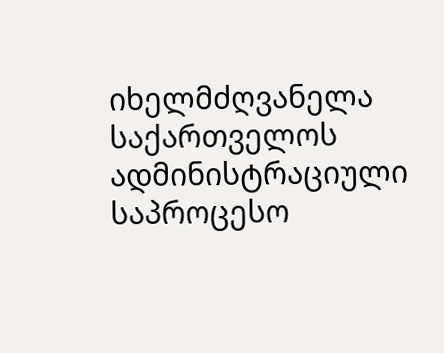იხელმძღვანელა საქართველოს ადმინისტრაციული საპროცესო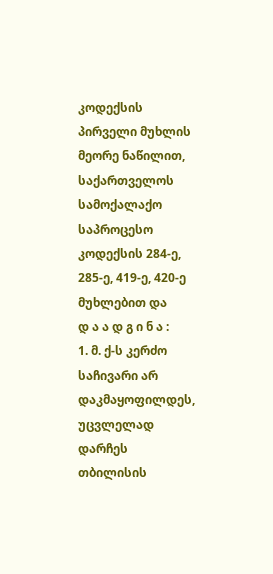კოდექსის პირველი მუხლის მეორე ნაწილით, საქართველოს სამოქალაქო საპროცესო კოდექსის 284-ე, 285-ე, 419-ე, 420-ე მუხლებით და
დ ა ა დ გ ი ნ ა :
1. მ. ქ-ს კერძო საჩივარი არ დაკმაყოფილდეს, უცვლელად დარჩეს თბილისის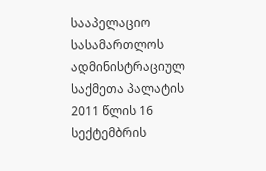სააპელაციო სასამართლოს ადმინისტრაციულ საქმეთა პალატის 2011 წლის 16 სექტემბრის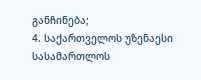განჩინება;
4. საქართველოს უზენაესი სასამართლოს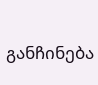განჩინება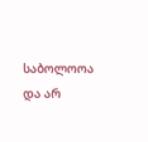საბოლოოა და არ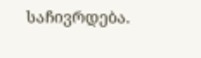საჩივრდება.